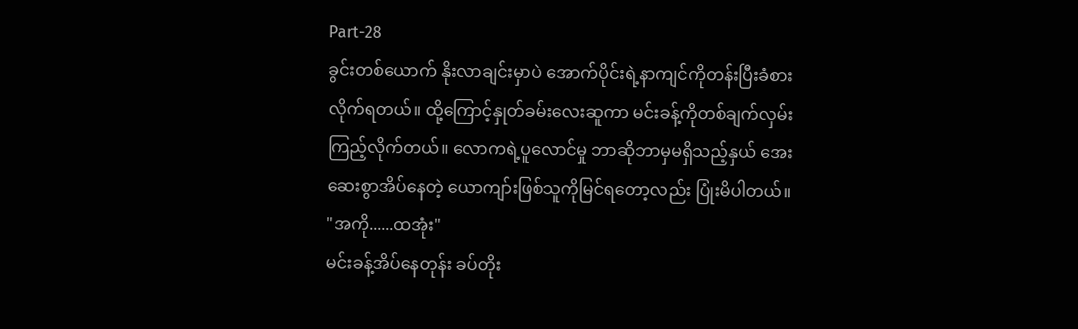Part-28
ခွင်းတစ်ယောက် နိုးလာချင်းမှာပဲ အောက်ပိုင်းရဲ့နာကျင်ကိုတန်းပြီးခံစားလိုက်ရတယ်။ ထို့ကြောင့်နှုတ်ခမ်းလေးဆူကာ မင်းခန့်ကိုတစ်ချက်လှမ်းကြည့်လိုက်တယ်။ လောကရဲ့ပူလောင်မှု ဘာဆိုဘာမှမရှိသည့်နှယ် အေးဆေးစွာအိပ်နေတဲ့ ယောကျာ်းဖြစ်သူကိုမြင်ရတော့လည်း ပြုံးမိပါတယ်။
"အကို......ထအုံး"
မင်းခန့်အိပ်နေတုန်း ခပ်တိုး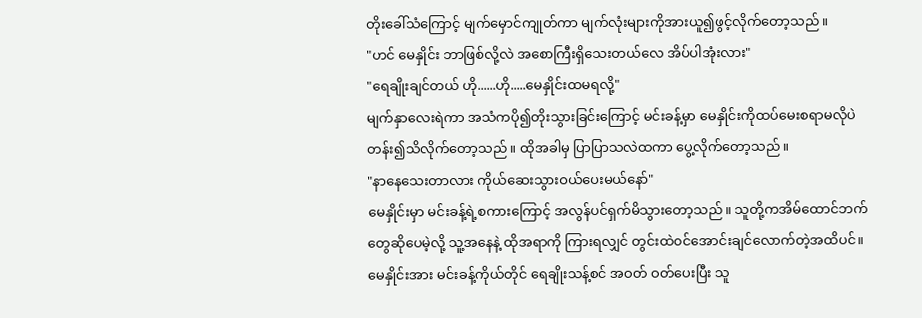တိုးခေါ်သံကြောင့် မျက်မှောင်ကျုတ်ကာ မျက်လုံးများကိုအားယူ၍ဖွင့်လိုက်တော့သည်။
"ဟင် မေနှိုင်း ဘာဖြစ်လို့လဲ အစောကြီးရှိသေးတယ်လေ အိပ်ပါအုံးလား"
"ရေချိုးချင်တယ် ဟို......ဟို.....မေနှိုင်းထမရလို့"
မျက်နှာလေးရဲကာ အသံကပို၍တိုးသွားခြင်းကြောင့် မင်းခန့်မှာ မေနှိုင်းကိုထပ်မေးစရာမလိုပဲ တန်း၍သိလိုက်တော့သည်။ ထိုအခါမှ ပြာပြာသလဲထကာ ပွေ့လိုက်တော့သည်။
"နာနေသေးတာလား ကိုယ်ဆေးသွားဝယ်ပေးမယ်နော်"
မေနှိုင်းမှာ မင်းခန့်ရဲ့စကားကြောင့် အလွန်ပင်ရှက်မိသွားတော့သည်။ သူတို့ကအိမ်ထောင်ဘက်တွေဆိုပေမဲ့လို့ သူ့အနေနဲ့ ထိုအရာကို ကြားရလျှင် တွင်းထဲ၀င်အောင်းချင်လောက်တဲ့အထိပင်။
မေနှိုင်းအား မင်းခန့်ကိုယ်တိုင် ရေချိုးသန့်စင် အဝတ် ဝတ်ပေးပြီး သူ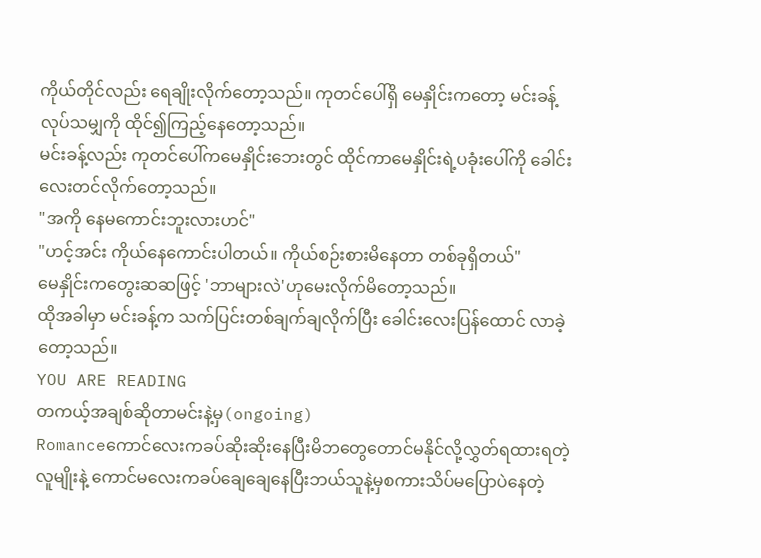ကိုယ်တိုင်လည်း ရေချိုးလိုက်တော့သည်။ ကုတင်ပေါ်ရှိ မေနှိုင်းကတော့ မင်းခန့်လုပ်သမျှကို ထိုင်၍ကြည့်နေတော့သည်။
မင်းခန့်လည်း ကုတင်ပေါ်ကမေနှိုင်းဘေးတွင် ထိုင်ကာမေနှိုင်းရဲ့ပခုံးပေါ်ကို ခေါင်းလေးတင်လိုက်တော့သည်။
"အကို နေမကောင်းဘူးလားဟင်"
"ဟင့်အင်း ကိုယ်နေကောင်းပါတယ်။ ကိုယ်စဉ်းစားမိနေတာ တစ်ခုရှိတယ်"
မေနှိုင်းကတွေးဆဆဖြင့် 'ဘာများလဲ'ဟုမေးလိုက်မိတော့သည်။
ထိုအခါမှာ မင်းခန့်က သက်ပြင်းတစ်ချက်ချလိုက်ပြီး ခေါင်းလေးပြန်ထောင် လာခဲ့တော့သည်။
YOU ARE READING
တကယ့်အချစ်ဆိုတာမင်းနဲ့မှ(ongoing)
Romanceကောင်လေးကခပ်ဆိုးဆိုးနေပြီးမိဘတွေတောင်မနိုင်လို့လွှတ်ရထားရတဲ့ လူမျိုးနဲ့ ကောင်မလေးကခပ်ချေချေနေပြီးဘယ်သူနဲ့မှစကားသိပ်မပြောပဲနေတဲ့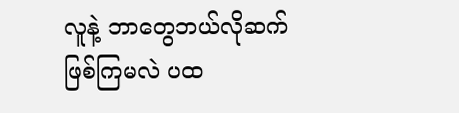လူနဲ့ ဘာတွေဘယ်လိုဆက်ဖြစ်ကြမလဲ ပထ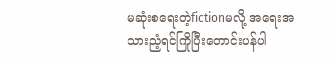မဆုံးစရေးတဲ့fictionမလို့ အရေးအသားညံ့ရင်ကြိုပြီးတောင်းပန်ပါ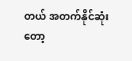တယ် အတက်နိုင်ဆုံးတော့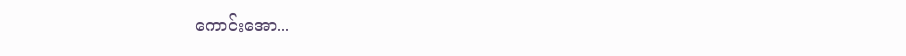ကောင်းအော...